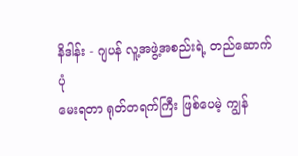နိဒါန်း - ဂျပန် လူ့အဖွဲ့အစည်းရဲ့ တည်ဆောက်ပုံ
မေးရတာ ရုတ်တရက်ကြီး ဖြစ်ပေမဲ့ ကျွန်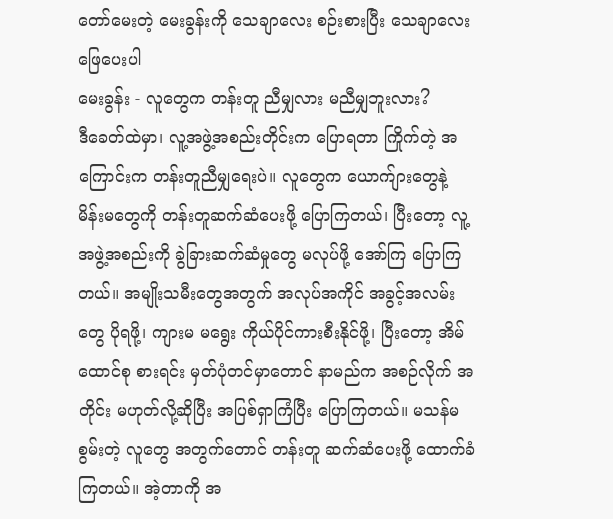တော်မေးတဲ့ မေးခွန်းကို သေချာလေး စဉ်းစားပြီး သေချာလေး ဖြေပေးပါ
မေးခွန်း - လူတွေက တန်းတူ ညီမျှလား မညီမျှဘူးလား?
ဒီခေတ်ထဲမှာ၊ လူ့အဖွဲ့အစည်းတိုင်းက ပြောရတာ ကြိုက်တဲ့ အကြောင်းက တန်းတူညီမျှရေးပဲ။ လူတွေက ယောက်ျားတွေနဲ့ မိန်းမတွေကို တန်းတူဆက်ဆံပေးဖို့ ပြောကြတယ်၊ ပြီးတော့ လူ့အဖွဲ့အစည်းကို ခွဲခြားဆက်ဆံမှုတွေ မလုပ်ဖို့ အော်ကြ ပြောကြတယ်။ အမျိုးသမီးတွေအတွက် အလုပ်အကိုင် အခွင့်အလမ်းတွေ ပိုရဖို့၊ ကျားမ မရွေး ကိုယ်ပိုင်ကားစီးနိုင်ဖို့၊ ပြီးတော့ အိမ်ထောင်စု စားရင်း မှတ်ပုံတင်မှာတောင် နာမည်က အစဉ်လိုက် အတိုင်း မဟုတ်လို့ဆိုပြီး အပြစ်ရှာကြံပြီး ပြောကြတယ်။ မသန်မစွမ်းတဲ့ လူတွေ အတွက်တောင် တန်းတူ ဆက်ဆံပေးဖို့ ထောက်ခံကြတယ်။ အဲ့တာကို အ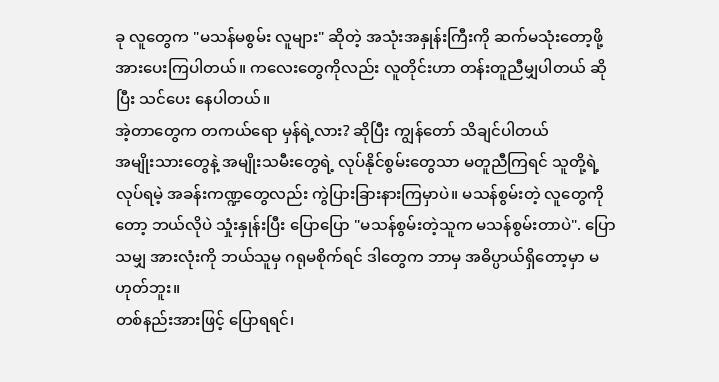ခု လူတွေက "မသန်မစွမ်း လူများ" ဆိုတဲ့ အသုံးအနှုန်းကြီးကို ဆက်မသုံးတော့ဖို့ အားပေးကြပါတယ်။ ကလေးတွေကိုလည်း လူတိုင်းဟာ တန်းတူညီမျှပါတယ် ဆိုပြီး သင်ပေး နေပါတယ်။
အဲ့တာတွေက တကယ်ရော မှန်ရဲ့လား? ဆိုပြီး ကျွန်တော် သိချင်ပါတယ်
အမျိုးသားတွေနဲ့ အမျိုးသမီးတွေရဲ့ လုပ်နိုင်စွမ်းတွေသာ မတူညီကြရင် သူတို့ရဲ့ လုပ်ရမဲ့ အခန်းကဏ္ဍတွေလည်း ကွဲပြားခြားနားကြမှာပဲ။ မသန်စွမ်းတဲ့ လူတွေကိုတော့ ဘယ်လိုပဲ သှုံးနှုန်းပြီး ပြောပြော "မသန်စွမ်းတဲ့သူက မသန်စွမ်းတာပဲ". ပြောသမျှ အားလုံးကို ဘယ်သူမှ ဂရုမစိုက်ရင် ဒါတွေက ဘာမှ အဓိပ္ပာယ်ရှိတော့မှာ မဟုတ်ဘူး။
တစ်နည်းအားဖြင့် ပြောရရင်၊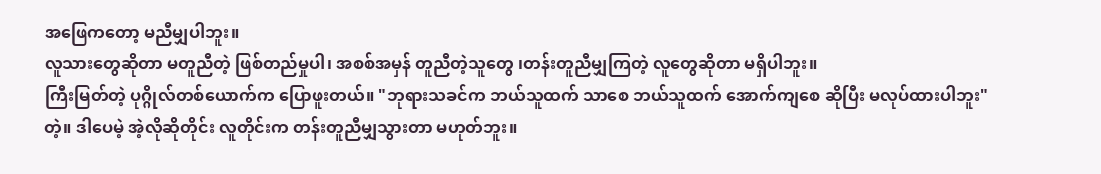အဖြေကတော့ မညီမျှပါဘူး။
လူသားတွေဆိုတာ မတူညီတဲ့ ဖြစ်တည်မှုပါ၊ အစစ်အမှန် တူညီတဲ့သူတွေ ၊တန်းတူညီမျှကြတဲ့ လူတွေဆိုတာ မရှိပါဘူး။
ကြီးမြတ်တဲ့ ပုဂ္ဂိုလ်တစ်ယောက်က ပြောဖူးတယ်။ "ဘုရားသခင်က ဘယ်သူထက် သာစေ ဘယ်သူထက် အောက်ကျစေ ဆိုပြီး မလုပ်ထားပါဘူး" တဲ့။ ဒါပေမဲ့ အဲ့လိုဆိုတိုင်း လူတိုင်းက တန်းတူညီမျှသွားတာ မဟုတ်ဘူး။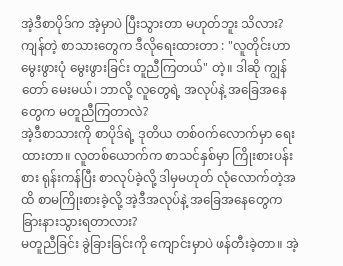အဲ့ဒီစာပိုဒ်က အဲ့မှာပဲ ပြီးသွားတာ မဟုတ်ဘူး သိလား? ကျန်တဲ့ စာသားတွေက ဒီလိုရေးထားတာ : "လူတိုင်းဟာ မွေးဖွားပုံ မွေးဖွားခြင်း တူညီကြတယ်" တဲ့။ ဒါဆို ကျွန်တော် မေးမယ်၊ ဘာလို့ လူတွေရဲ့ အလုပ်နဲ့ အခြေအနေတွေက မတူညီကြတာလဲ?
အဲ့ဒီစာသားကို စာပိုဒ်ရဲ့ ဒုတိယ တစ်၀က်လောက်မှာ ရေးထားတာ။ လူတစ်ယောက်က စာသင်နှစ်မှာ ကြိုးစားပန်းစား ရုန်းကန်ပြီး စာလုပ်ခဲ့လို့ ဒါမှမဟုတ် လုံလောက်တဲ့အထိ စာမကြိုးစားခဲ့လို့ အဲ့ဒီအလုပ်နဲ့ အခြေအနေတွေက ခြားနားသွားရတာလား?
မတူညီခြင်း ခွဲခြားခြင်းကို ကျောင်းမှာပဲ ဖန်တီးခဲ့တာ။ အဲ့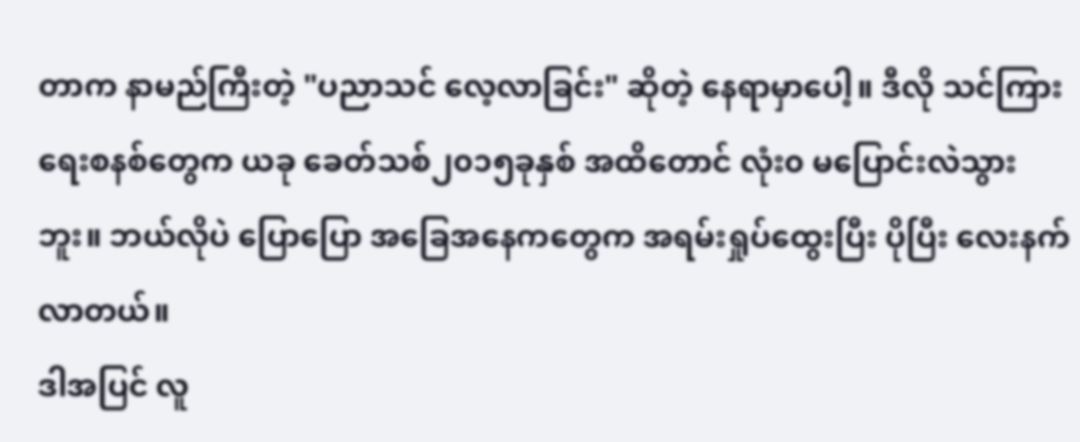တာက နာမည်ကြီးတဲ့ "ပညာသင် လေ့လာခြင်း" ဆိုတဲ့ နေရာမှာပေါ့။ ဒီလို သင်ကြားရေးစနစ်တွေက ယခု ခေတ်သစ်၂၀၁၅ခုနှစ် အထိတောင် လုံး၀ မပြောင်းလဲသွားဘူး။ ဘယ်လိုပဲ ပြောပြော အခြေအနေကတွေက အရမ်းရှုပ်ထွေးပြီး ပိုပြီး လေးနက်လာတယ်။
ဒါအပြင် လူ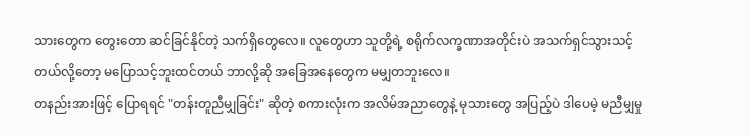သားတွေက တွေးတော ဆင်ခြင်နိုင်တဲ့ သက်ရှိတွေလေ။ လူတွေဟာ သူတို့ရဲ့ စရိုက်လက္ခဏာအတိုင်းပဲ အသက်ရှင်သွားသင့်တယ်လို့တော့ မပြောသင့်ဘူးထင်တယ် ဘာလို့ဆို အခြေအနေတွေက မမျှတဘူးလေ။
တနည်းအားဖြင့် ပြောရရင် "တန်းတူညီမျှခြင်း" ဆိုတဲ့ စကားလုံးက အလိမ်အညာတွေနဲ့ မုသားတွေ အပြည့်ပဲ ဒါပေမဲ့ မညီမျှမှု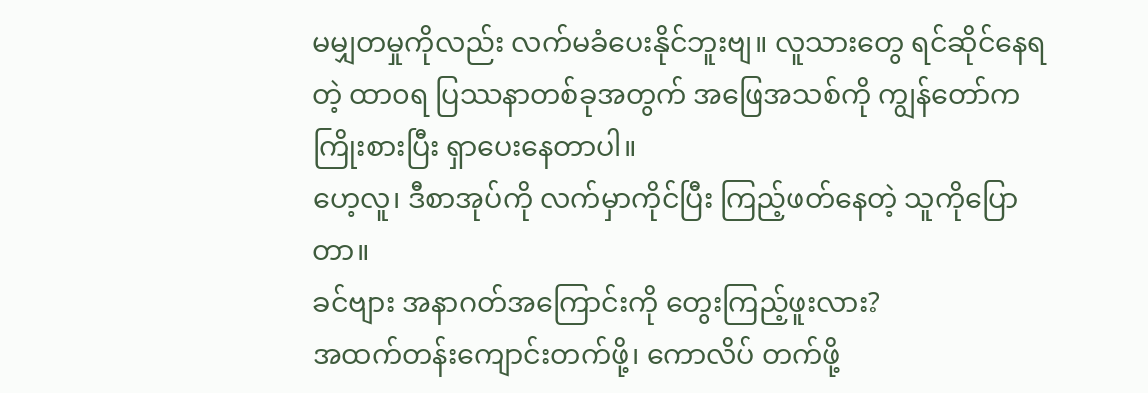မမျှတမှုကိုလည်း လက်မခံပေးနိုင်ဘူးဗျ။ လူသားတွေ ရင်ဆိုင်နေရတဲ့ ထာ၀ရ ပြဿနာတစ်ခုအတွက် အဖြေအသစ်ကို ကျွန်တော်က ကြိုးစားပြီး ရှာပေးနေတာပါ။
ဟေ့လူ၊ ဒီစာအုပ်ကို လက်မှာကိုင်ပြီး ကြည့်ဖတ်နေတဲ့ သူကိုပြောတာ။
ခင်ဗျား အနာဂတ်အကြောင်းကို တွေးကြည့်ဖူးလား?
အထက်တန်းကျောင်းတက်ဖို့၊ ကောလိပ် တက်ဖို့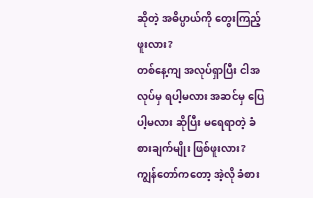ဆိုတဲ့ အဓိပ္ပာယ်ကို တွေးကြည့်ဖူးလား?
တစ်နေ့ကျ အလုပ်ရှာပြီး ငါအလုပ်မှ ရပါ့မလား အဆင်မှ ပြေပါ့မလား ဆိုပြီး မရေရာတဲ့ ခံစားချက်မျိုး ဖြစ်ဖူးလား?
ကျွန်တော်ကတော့ အဲ့လို ခံစား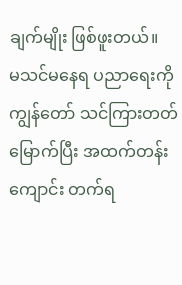ချက်မျိုး ဖြစ်ဖူးတယ်။
မသင်မနေရ ပညာရေးကို ကျွန်တော် သင်ကြားတတ်မြောက်ပြီး အထက်တန်း ကျောင်း တက်ရ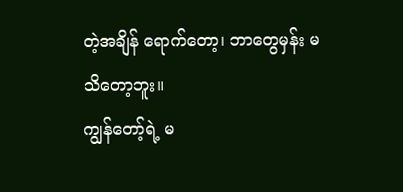တဲ့အချိန် ရောက်တော့၊ ဘာတွေမှန်း မသိတော့ဘူး။
ကျွန်တော့်ရဲ့ မ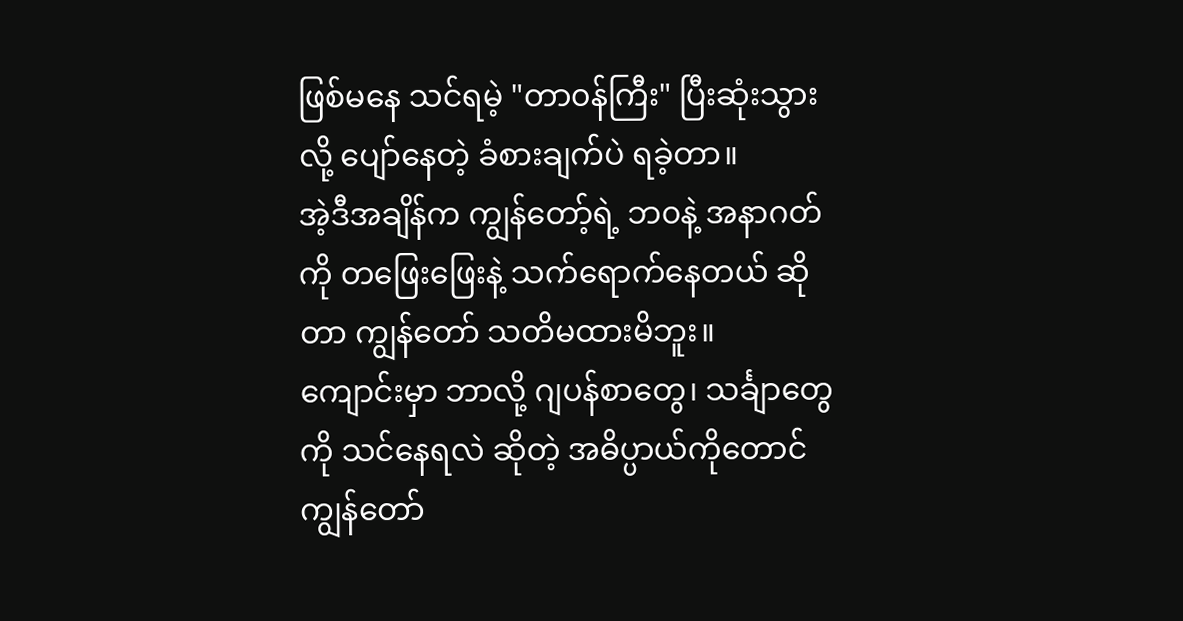ဖြစ်မနေ သင်ရမဲ့ "တာ၀န်ကြီး" ပြီးဆုံးသွားလို့ ပျော်နေတဲ့ ခံစားချက်ပဲ ရခဲ့တာ။
အဲ့ဒီအချိန်က ကျွန်တော့်ရဲ့ ဘ၀နဲ့ အနာဂတ်ကို တဖြေးဖြေးနဲ့ သက်ရောက်နေတယ် ဆိုတာ ကျွန်တော် သတိမထားမိဘူး။
ကျောင်းမှာ ဘာလို့ ဂျပန်စာတွေ၊ သင်္ချာတွေ ကို သင်နေရလဲ ဆိုတဲ့ အဓိပ္ပာယ်ကိုတောင် ကျွန်တော်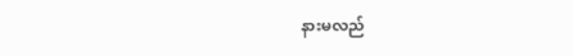နားမလည်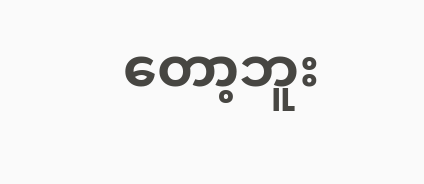တော့ဘူး